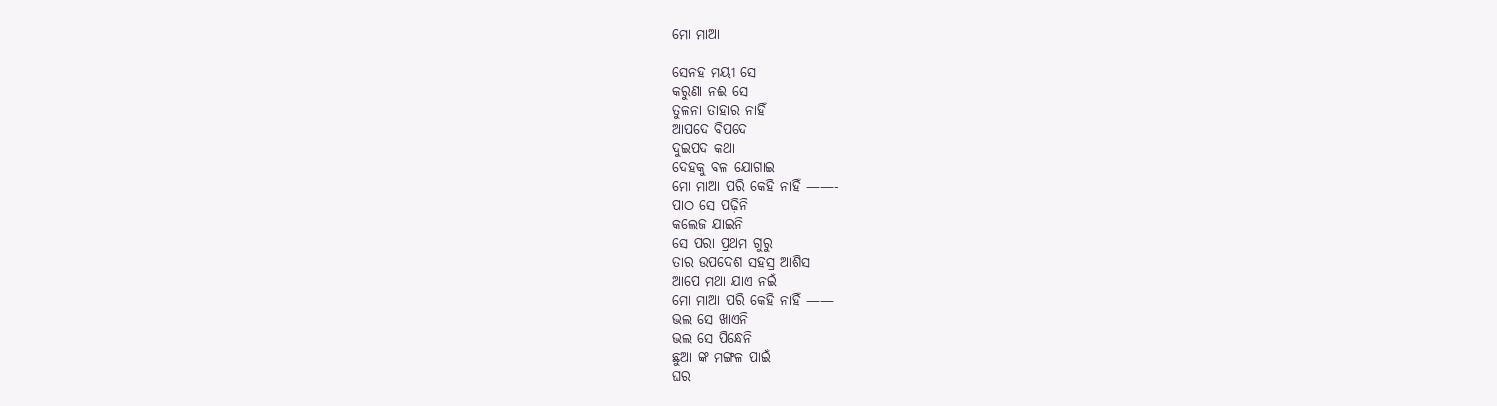ମୋ ମାଆ

ସେନହ ମୟୀ ସେ
କରୁଣା ନଈ ସେ
ତୁଳନା ତାହାର ନାହିଁ
ଆପଦେ ବିପଦେ
ଦୁଇପଦ କଥା
ଦେହକୁ ବଳ ଯୋଗାଇ
ମୋ ମାଆ ପରି କେହି ନାହିଁ ——-
ପାଠ ସେ ପଢ଼ିନି
କଲେଜ ଯାଇନି
ସେ ପରା ପ୍ରଥମ ଗୁରୁ
ତାର ଉପଦେଶ ସହସ୍ର ଆଶିସ
ଆପେ ମଥା ଯାଏ ନଇଁ
ମୋ ମାଆ ପରି କେହି ନାହିଁ ——
ଭଲ ସେ ଖାଏନି
ଭଲ ସେ ପିନ୍ଧେନି
ଛୁଆ ଙ୍କ ମଙ୍ଗଳ ପାଇଁ
ଘର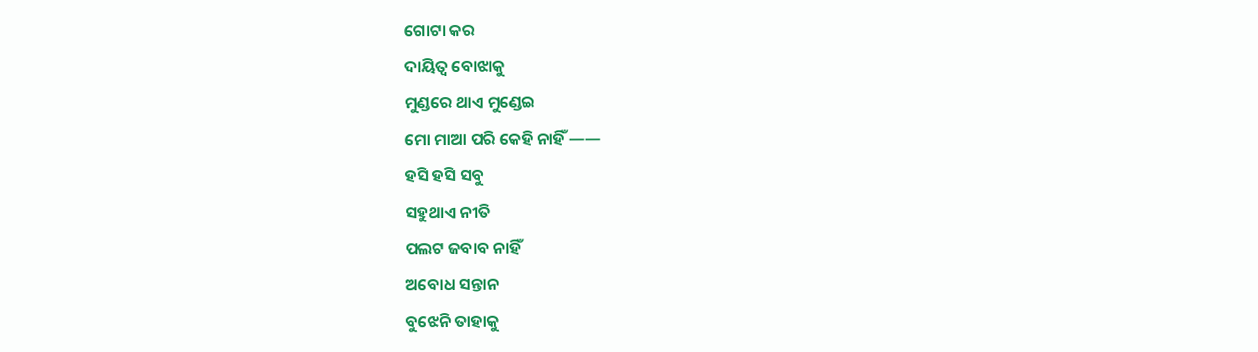ଗୋଟା କର
ଦାୟିତ୍ଵ ବୋଝାକୁ
ମୁଣ୍ଡରେ ଥାଏ ମୁଣ୍ଡେଇ
ମୋ ମାଆ ପରି କେହି ନାହିଁ ——
ହସି ହସି ସବୁ
ସହୁଥାଏ ନୀତି
ପଲଟ ଜବାବ ନାହିଁ
ଅବୋଧ ସନ୍ତାନ
ବୁଝେନି ତାହାକୁ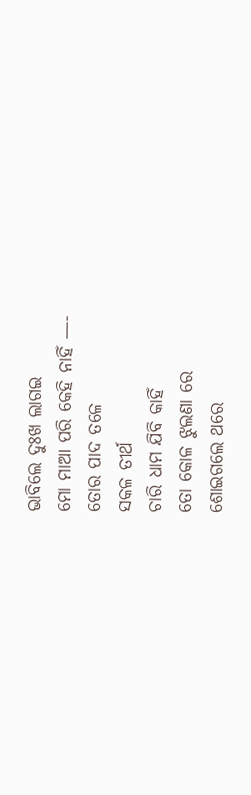ଭାବିଲେ ଦୁଃଖ ଲାଗଇ
ମୋ ମାଆ ପରି କେହି ନାହିଁ —-
ତୋର ପାଦ ତଳେ
ସକଳ ତୀର୍ଥ
ଚାରି ଧାମ ଯିବି କାହିଁ
ତୋ କୋଳ ଝୁଲଣା ରେ
ଶୋଇଗଲେ ଥରେ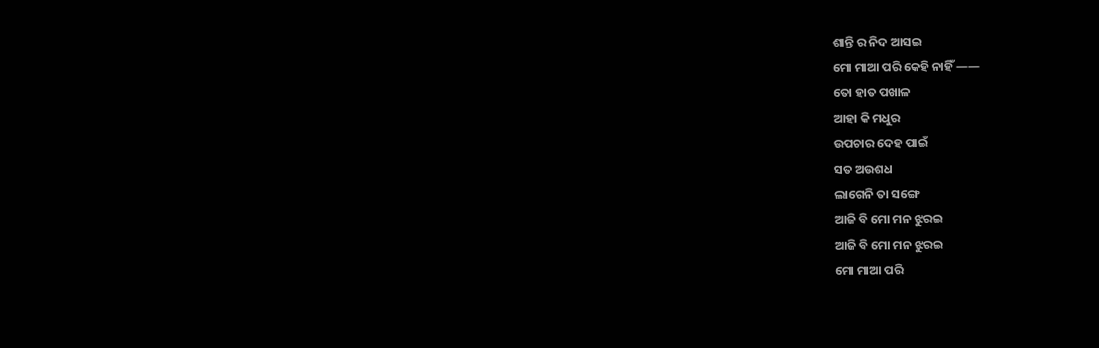ଶାନ୍ତି ର ନିଦ ଆସଇ
ମୋ ମାଆ ପରି କେହି ନାହିଁ ——
ତୋ ହାତ ପଖାଳ
ଆହା କି ମଧୁର
ଉପଚାର ଦେହ ପାଇଁ
ସତ ଅଉଶଧ
ଲାଗେନି ତା ସଙ୍ଗେ
ଆଜି ବି ମୋ ମନ ଝୁରଇ
ଆଜି ବି ମୋ ମନ ଝୁରଇ
ମୋ ମାଆ ପରି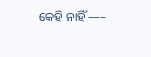କେହି ନାହିଁ —–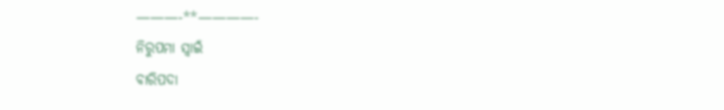———-**————-
ନିରୁପମା ସ୍ୱାଇଁ
ବାରିପଦା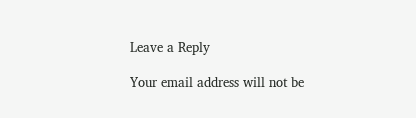Leave a Reply

Your email address will not be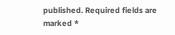published. Required fields are marked *